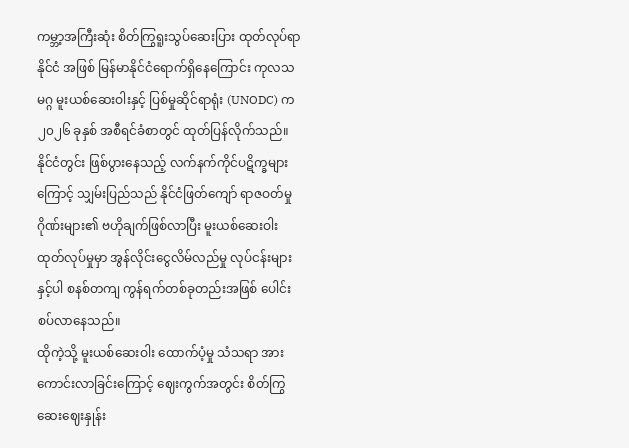ကမ္ဘာ့အကြီးဆုံး စိတ်ကြွရူးသွပ်ဆေးပြား ထုတ်လုပ်ရာ နိုင်ငံ အဖြစ် မြန်မာနိုင်ငံရောက်ရှိနေကြောင်း ကုလသမဂ္ဂ မူးယစ်ဆေးဝါးနှင့် ပြစ်မှုဆိုင်ရာရုံး (UNODC) က ၂၀၂၆ ခုနှစ် အစီရင်ခံစာတွင် ထုတ်ပြန်လိုက်သည်။
နိုင်ငံတွင်း ဖြစ်ပွားနေသည့် လက်နက်ကိုင်ပဋိက္ခများကြောင့် သျှမ်းပြည်သည် နိုင်ငံဖြတ်ကျော် ရာဇဝတ်မှုဂိုဏ်းများ၏ ဗဟိုချက်ဖြစ်လာပြီး မူးယစ်ဆေးဝါး ထုတ်လုပ်မှုမှာ အွန်လိုင်းငွေလိမ်လည်မှု လုပ်ငန်းများနှင့်ပါ စနစ်တကျ ကွန်ရက်တစ်ခုတည်းအဖြစ် ပေါင်းစပ်လာနေသည်။
ထိုကဲ့သို့ မူးယစ်ဆေးဝါး ထောက်ပံ့မှု သံသရာ အားကောင်းလာခြင်းကြောင့် ဈေးကွက်အတွင်း စိတ်ကြွဆေးဈေးနှုန်း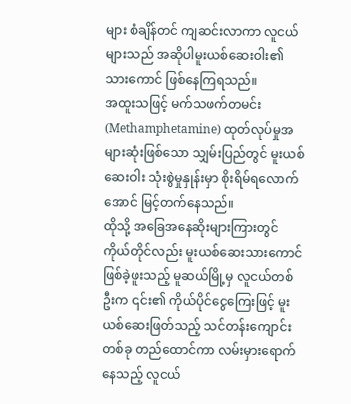များ စံချိန်တင် ကျဆင်းလာကာ လူငယ်များသည် အဆိုပါမူးယစ်ဆေးဝါး၏ သားကောင် ဖြစ်နေကြရသည်။
အထူးသဖြင့် မက်သဖက်တမင်း (Methamphetamine) ထုတ်လုပ်မှုအများဆုံးဖြစ်သော သျှမ်းပြည်တွင် မူးယစ်ဆေးဝါး သုံးစွဲမှုနှုန်းမှာ စိုးရိမ်ရလောက်အောင် မြင့်တက်နေသည်။
ထိုသို့ အခြေအနေဆိုးများကြားတွင် ကိုယ်တိုင်လည်း မူးယစ်ဆေးသားကောင် ဖြစ်ခဲ့ဖူးသည့် မူဆယ်မြို့မှ လူငယ်တစ်ဦးက ၎င်း၏ ကိုယ်ပိုင်ငွေကြေးဖြင့် မူးယစ်ဆေးဖြတ်သည့် သင်တန်းကျောင်းတစ်ခု တည်ထောင်ကာ လမ်းမှားရောက်နေသည့် လူငယ်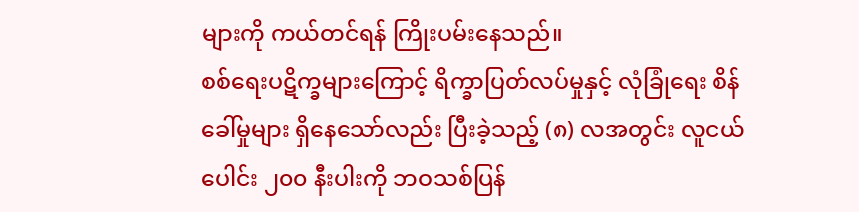များကို ကယ်တင်ရန် ကြိုးပမ်းနေသည်။
စစ်ရေးပဋိက္ခများကြောင့် ရိက္ခာပြတ်လပ်မှုနှင့် လုံခြုံရေး စိန်ခေါ်မှုများ ရှိနေသော်လည်း ပြီးခဲ့သည့် (၈) လအတွင်း လူငယ်ပေါင်း ၂၀၀ နီးပါးကို ဘဝသစ်ပြန်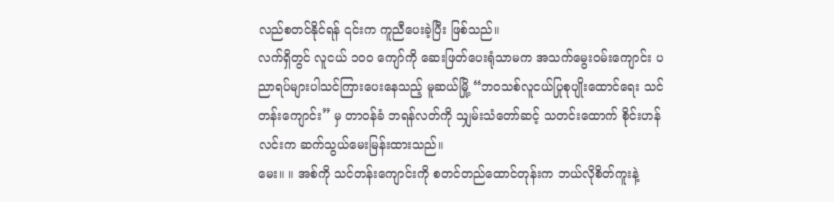လည်စတင်နိုင်ရန် ၎င်းက ကူညီပေးခဲ့ပြီး ဖြစ်သည်။
လက်ရှိတွင် လူငယ် ၁၀၀ ကျော်ကို ဆေးဖြတ်ပေးရုံသာမက အသက်မွေးဝမ်းကျောင်း ပညာရပ်များပါသင်ကြားပေးနေသည့် မူဆယ်မြို့ “ဘဝသစ်လူငယ်ပြုစုပျိုးထောင်ရေး သင်တန်းကျောင်း” မှ တာဝန်ခံ ဘရန်လတ်ကို သျှမ်းသံတော်ဆင့် သတင်းထောက် စိုင်းဟန်လင်းက ဆက်သွယ်မေးမြန်းထားသည်။
မေး။ ။ အစ်ကို သင်တန်းကျောင်းကို စတင်တည်ထောင်တုန်းက ဘယ်လိုစိတ်ကူးနဲ့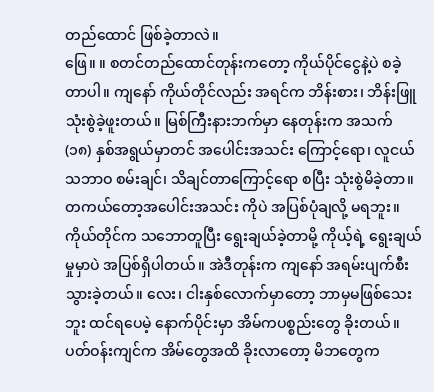တည်ထောင် ဖြစ်ခဲ့တာလဲ။
ဖြေ။ ။ စတင်တည်ထောင်တုန်းကတော့ ကိုယ်ပိုင်ငွေနဲ့ပဲ စခဲ့တာပါ။ ကျနော် ကိုယ်တိုင်လည်း အရင်က ဘိန်းစား၊ ဘိန်းဖြူသုံးစွဲခဲ့ဖူးတယ်။ မြစ်ကြီးနားဘက်မှာ နေတုန်းက အသက် (၁၈) နှစ်အရွယ်မှာတင် အပေါင်းအသင်း ကြောင့်ရော၊ လူငယ်သဘာဝ စမ်းချင်၊ သိချင်တာကြောင့်ရော စပြီး သုံးစွဲမိခဲ့တာ။ တကယ်တော့အပေါင်းအသင်း ကိုပဲ အပြစ်ပုံချလို့ မရဘူး။
ကိုယ်တိုင်က သဘောတူပြီး ရွေးချယ်ခဲ့တာမို့ ကိုယ့်ရဲ့ ရွေးချယ်မှုမှာပဲ အပြစ်ရှိပါတယ်။ အဲဒီတုန်းက ကျနော် အရမ်းပျက်စီးသွားခဲ့တယ်။ လေး၊ ငါးနှစ်လောက်မှာတော့ ဘာမှမဖြစ်သေးဘူး ထင်ရပေမဲ့ နောက်ပိုင်းမှာ အိမ်ကပစ္စည်းတွေ ခိုးတယ်။
ပတ်ဝန်းကျင်က အိမ်တွေအထိ ခိုးလာတော့ မိဘတွေက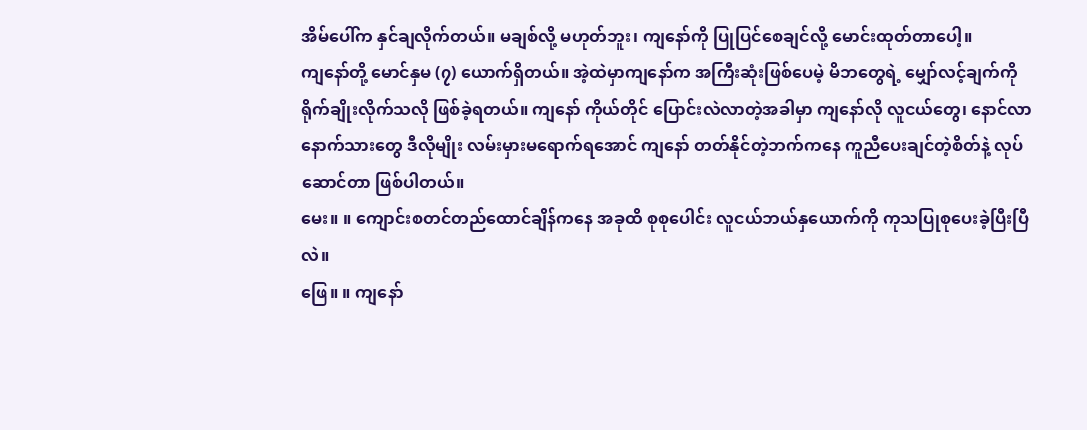အိမ်ပေါ်က နှင်ချလိုက်တယ်။ မချစ်လို့ မဟုတ်ဘူး၊ ကျနော်ကို ပြုပြင်စေချင်လို့ မောင်းထုတ်တာပေါ့။
ကျနော်တို့ မောင်နှမ (၇) ယောက်ရှိတယ်။ အဲ့ထဲမှာကျနော်က အကြီးဆုံးဖြစ်ပေမဲ့ မိဘတွေရဲ့ မျှော်လင့်ချက်ကို ရိုက်ချိုးလိုက်သလို ဖြစ်ခဲ့ရတယ်။ ကျနော် ကိုယ်တိုင် ပြောင်းလဲလာတဲ့အခါမှာ ကျနော်လို လူငယ်တွေ၊ နောင်လာနောက်သားတွေ ဒီလိုမျိုး လမ်းမှားမရောက်ရအောင် ကျနော် တတ်နိုင်တဲ့ဘက်ကနေ ကူညီပေးချင်တဲ့စိတ်နဲ့ လုပ်ဆောင်တာ ဖြစ်ပါတယ်။
မေး။ ။ ကျောင်းစတင်တည်ထောင်ချိန်ကနေ အခုထိ စုစုပေါင်း လူငယ်ဘယ်နှယောက်ကို ကုသပြုစုပေးခဲ့ပြီးပြီလဲ။
ဖြေ။ ။ ကျနော်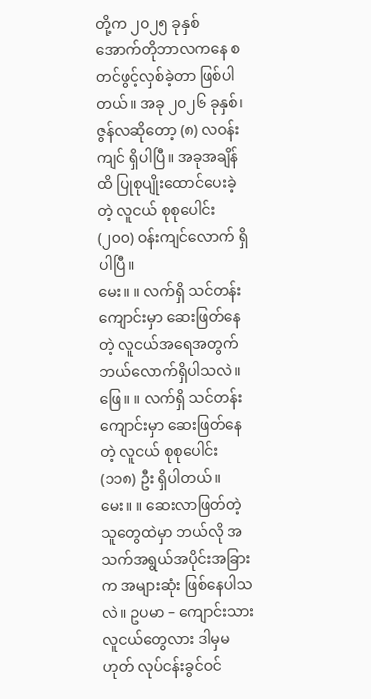တို့က ၂၀၂၅ ခုနှစ် အောက်တိုဘာလကနေ စတင်ဖွင့်လှစ်ခဲ့တာ ဖြစ်ပါတယ်။ အခု ၂၀၂၆ ခုနှစ်၊ ဇွန်လဆိုတော့ (၈) လဝန်းကျင် ရှိပါပြီ။ အခုအချိန်ထိ ပြုစုပျိုးထောင်ပေးခဲ့တဲ့ လူငယ် စုစုပေါင်း (၂၀၀) ဝန်းကျင်လောက် ရှိပါပြီ။
မေး။ ။ လက်ရှိ သင်တန်းကျောင်းမှာ ဆေးဖြတ်နေတဲ့ လူငယ်အရေအတွက် ဘယ်လောက်ရှိပါသလဲ။
ဖြေ။ ။ လက်ရှိ သင်တန်းကျောင်းမှာ ဆေးဖြတ်နေတဲ့ လူငယ် စုစုပေါင်း (၁၁၈) ဦး ရှိပါတယ်။
မေး။ ။ ဆေးလာဖြတ်တဲ့သူတွေထဲမှာ ဘယ်လို အသက်အရွယ်အပိုင်းအခြားက အများဆုံး ဖြစ်နေပါသလဲ။ ဥပမာ – ကျောင်းသားလူငယ်တွေလား ဒါမှမဟုတ် လုပ်ငန်းခွင်ဝင်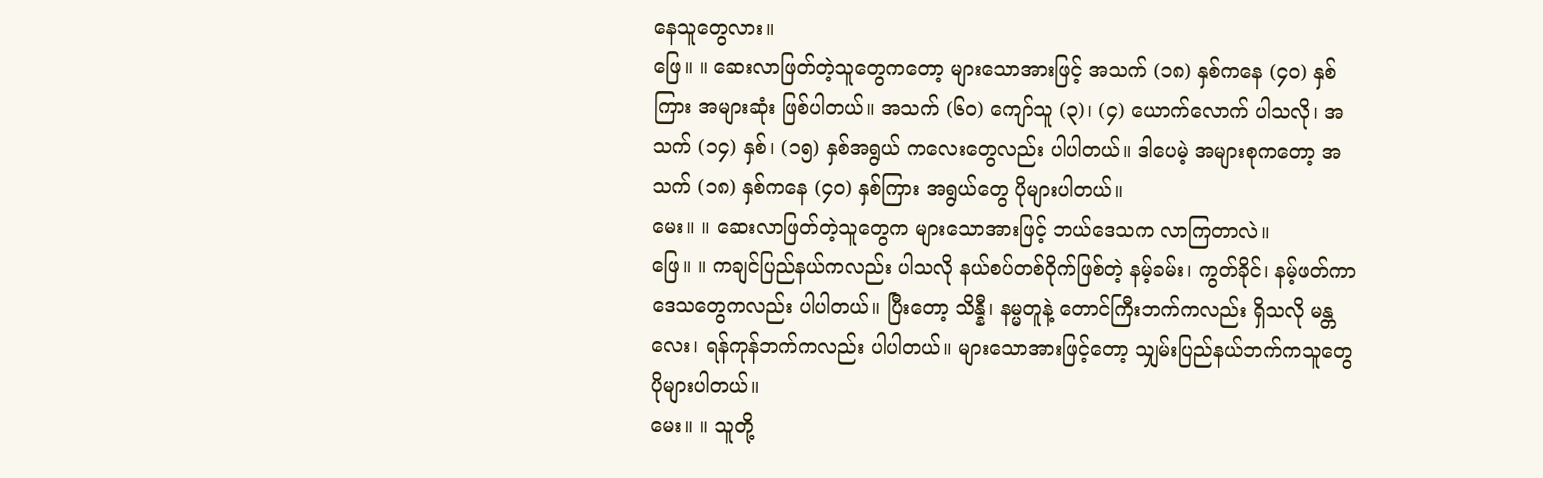နေသူတွေလား။
ဖြေ။ ။ ဆေးလာဖြတ်တဲ့သူတွေကတော့ များသောအားဖြင့် အသက် (၁၈) နှစ်ကနေ (၄၀) နှစ်ကြား အများဆုံး ဖြစ်ပါတယ်။ အသက် (၆၀) ကျော်သူ (၃)၊ (၄) ယောက်လောက် ပါသလို၊ အသက် (၁၄) နှစ်၊ (၁၅) နှစ်အရွယ် ကလေးတွေလည်း ပါပါတယ်။ ဒါပေမဲ့ အများစုကတော့ အသက် (၁၈) နှစ်ကနေ (၄၀) နှစ်ကြား အရွယ်တွေ ပိုများပါတယ်။
မေး။ ။ ဆေးလာဖြတ်တဲ့သူတွေက များသောအားဖြင့် ဘယ်ဒေသက လာကြတာလဲ။
ဖြေ။ ။ ကချင်ပြည်နယ်ကလည်း ပါသလို နယ်စပ်တစ်ဝိုက်ဖြစ်တဲ့ နမ့်ခမ်း၊ ကွတ်ခိုင်၊ နမ့်ဖတ်ကာ ဒေသတွေကလည်း ပါပါတယ်။ ပြီးတော့ သိန္နီ၊ နမ္မတူနဲ့ တောင်ကြီးဘက်ကလည်း ရှိသလို မန္တလေး၊ ရန်ကုန်ဘက်ကလည်း ပါပါတယ်။ များသောအားဖြင့်တော့ သျှမ်းပြည်နယ်ဘက်ကသူတွေ ပိုများပါတယ်။
မေး။ ။ သူတို့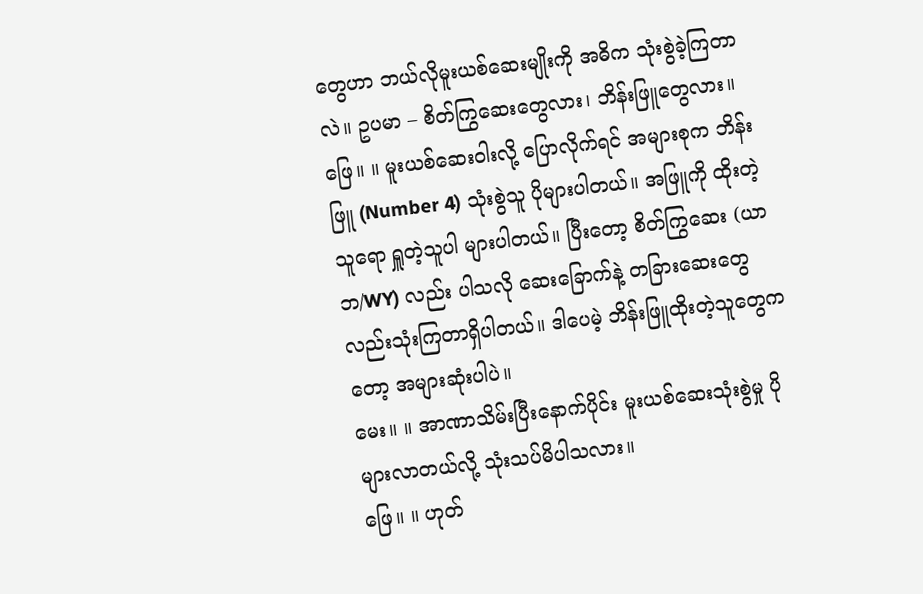တွေဟာ ဘယ်လိုမူးယစ်ဆေးမျိုးကို အဓိက သုံးစွဲခဲ့ကြတာလဲ။ ဥပမာ – စိတ်ကြွဆေးတွေလား၊ ဘိန်းဖြူတွေလား။
ဖြေ။ ။ မူးယစ်ဆေးဝါးလို့ ပြောလိုက်ရင် အများစုက ဘိန်းဖြူ (Number 4) သုံးစွဲသူ ပိုများပါတယ်။ အဖြူကို ထိုးတဲ့သူရော ရှူတဲ့သူပါ များပါတယ်။ ပြီးတော့ စိတ်ကြွဆေး (ယာဘ/WY) လည်း ပါသလို ဆေးခြောက်နဲ့ တခြားဆေးတွေလည်းသုံးကြတာရှိပါတယ်။ ဒါပေမဲ့ ဘိန်းဖြူထိုးတဲ့သူတွေကတော့ အများဆုံးပါပဲ။
မေး။ ။ အာဏာသိမ်းပြီးနောက်ပိုင်း မူးယစ်ဆေးသုံးစွဲမှု ပိုများလာတယ်လို့ သုံးသပ်မိပါသလား။
ဖြေ။ ။ ဟုတ်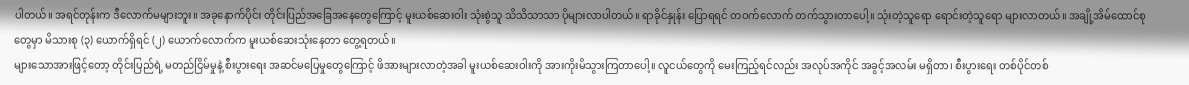ပါတယ်။ အရင်တုန်းက ဒီလောက်မများဘူး။ အခုနောက်ပိုင်း တိုင်းပြည်အခြေအနေတွေကြောင့် မူးယစ်ဆေးဝါး သုံးစွဲသူ သိသိသာသာ ပိုများလာပါတယ်။ ရာခိုင်နှုန်း ပြောရရင် တဝက်လောက် တက်သွားတာပေါ့။ သုံးတဲ့သူရော ရောင်းတဲ့သူရော များလာတယ်။ အချို့အိမ်ထောင်စုတွေမှာ မိသားစု (၃) ယောက်ရှိရင် (၂) ယောက်လောက်က မူးယစ်ဆေးသုံးနေတာ တွေ့ရတယ်။
များသောအားဖြင့်တော့ တိုင်းပြည်ရဲ့ မတည်ငြိမ်မှုနဲ့ စီးပွားရေး အဆင်မပြေမှုတွေကြောင့် ဖိအားများလာတဲ့အခါ မူးယစ်ဆေးဝါးကို အားကိုးမိသွားကြတာပေါ့။ လူငယ်တွေကို မေးကြည့်ရင်လည်း အလုပ်အကိုင် အခွင့်အလမ်း မရှိတာ၊ စီးပွားရေး တစ်ပိုင်တစ်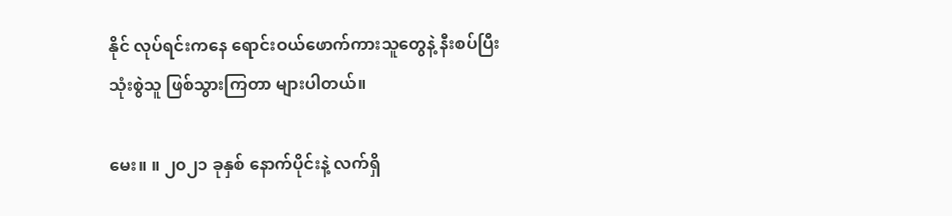နိုင် လုပ်ရင်းကနေ ရောင်းဝယ်ဖောက်ကားသူတွေနဲ့ နီးစပ်ပြီး သုံးစွဲသူ ဖြစ်သွားကြတာ များပါတယ်။

မေး။ ။ ၂၀၂၁ ခုနှစ် နောက်ပိုင်းနဲ့ လက်ရှိ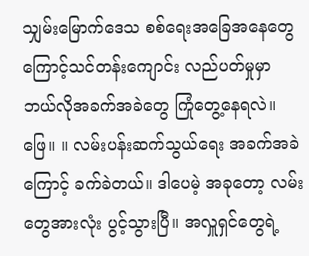သျှမ်းမြောက်ဒေသ စစ်ရေးအခြေအနေတွေကြောင့်သင်တန်းကျောင်း လည်ပတ်မှုမှာ ဘယ်လိုအခက်အခဲတွေ ကြုံတွေ့နေရလဲ။
ဖြေ။ ။ လမ်းပန်းဆက်သွယ်ရေး အခက်အခဲကြောင့် ခက်ခဲတယ်။ ဒါပေမဲ့ အခုတော့ လမ်းတွေအားလုံး ပွင့်သွားပြီ။ အလှူရှင်တွေရဲ့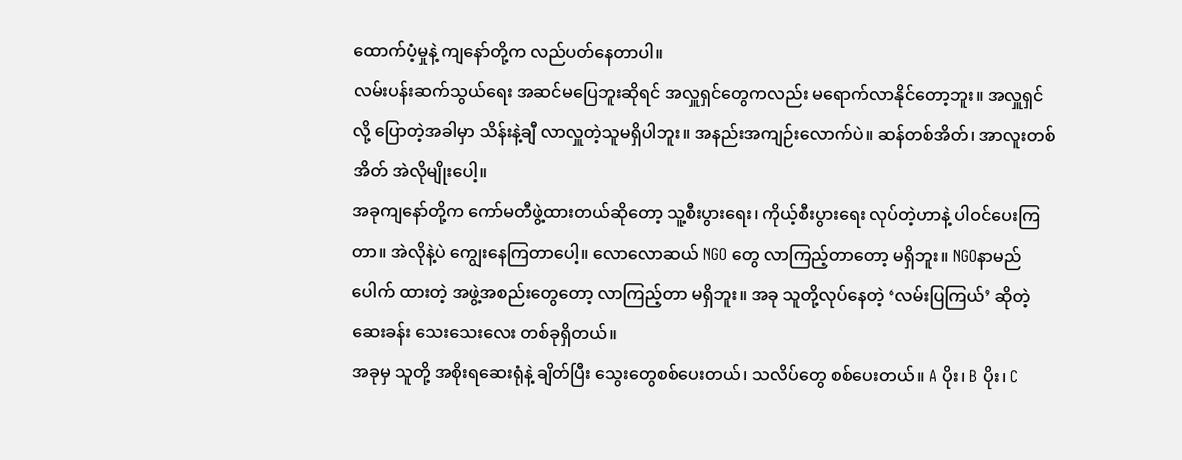ထောက်ပံ့မှုနဲ့ ကျနော်တို့က လည်ပတ်နေတာပါ။
လမ်းပန်းဆက်သွယ်ရေး အဆင်မပြေဘူးဆိုရင် အလှူရှင်တွေကလည်း မရောက်လာနိုင်တော့ဘူး။ အလှူရှင်လို့ ပြောတဲ့အခါမှာ သိန်းနဲ့ချီ လာလှူတဲ့သူမရှိပါဘူး။ အနည်းအကျဉ်းလောက်ပဲ။ ဆန်တစ်အိတ်၊ အာလူးတစ်အိတ် အဲလိုမျိုးပေါ့။
အခုကျနော်တို့က ကော်မတီဖွဲ့ထားတယ်ဆိုတော့ သူ့စီးပွားရေး၊ ကိုယ့်စီးပွားရေး လုပ်တဲ့ဟာနဲ့ ပါဝင်ပေးကြတာ။ အဲလိုနဲ့ပဲ ကျွေးနေကြတာပေါ့။ လောလောဆယ် NGO တွေ လာကြည့်တာတော့ မရှိဘူး။ NGOနာမည်ပေါက် ထားတဲ့ အဖွဲ့အစည်းတွေတော့ လာကြည့်တာ မရှိဘူး။ အခု သူတို့လုပ်နေတဲ့ ‘လမ်းပြကြယ်’ ဆိုတဲ့ ဆေးခန်း သေးသေးလေး တစ်ခုရှိတယ်။
အခုမှ သူတို့ အစိုးရဆေးရုံနဲ့ ချိတ်ပြီး သွေးတွေစစ်ပေးတယ်၊ သလိပ်တွေ စစ်ပေးတယ်။ A ပိုး၊ B ပိုး၊ C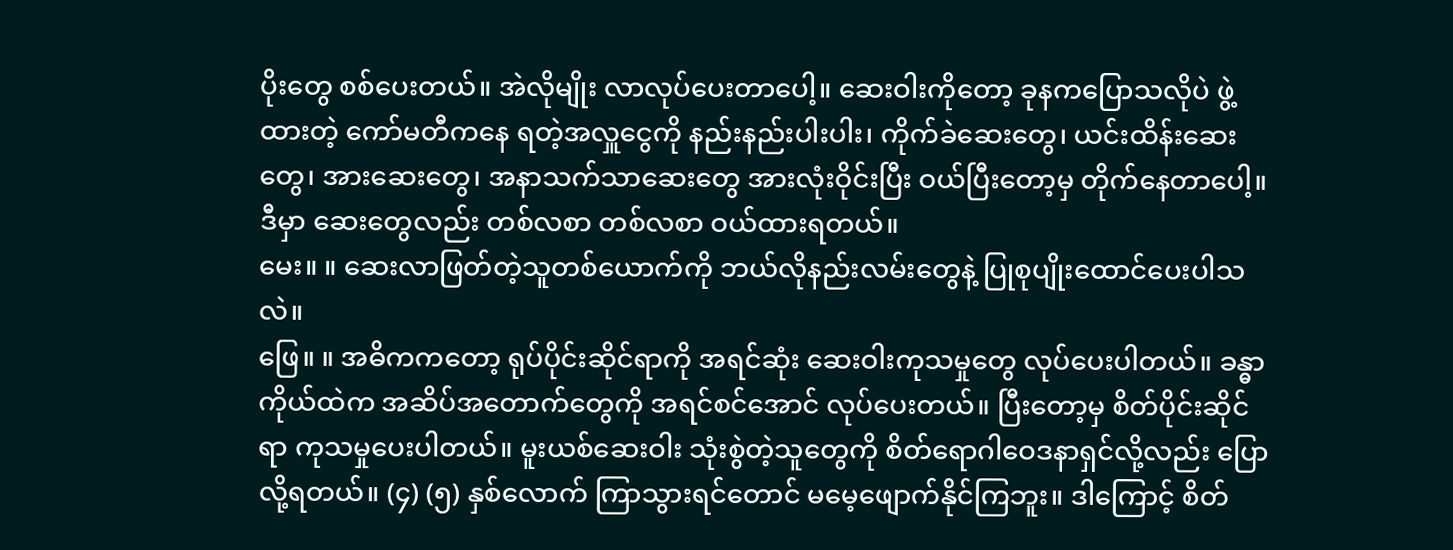ပိုးတွေ စစ်ပေးတယ်။ အဲလိုမျိုး လာလုပ်ပေးတာပေါ့။ ဆေးဝါးကိုတော့ ခုနကပြောသလိုပဲ ဖွဲ့ထားတဲ့ ကော်မတီကနေ ရတဲ့အလှူငွေကို နည်းနည်းပါးပါး၊ ကိုက်ခဲဆေးတွေ၊ ယင်းထိန်းဆေးတွေ၊ အားဆေးတွေ၊ အနာသက်သာဆေးတွေ အားလုံးဝိုင်းပြီး ဝယ်ပြီးတော့မှ တိုက်နေတာပေါ့။ ဒီမှာ ဆေးတွေလည်း တစ်လစာ တစ်လစာ ဝယ်ထားရတယ်။
မေး။ ။ ဆေးလာဖြတ်တဲ့သူတစ်ယောက်ကို ဘယ်လိုနည်းလမ်းတွေနဲ့ ပြုစုပျိုးထောင်ပေးပါသလဲ။
ဖြေ။ ။ အဓိကကတော့ ရုပ်ပိုင်းဆိုင်ရာကို အရင်ဆုံး ဆေးဝါးကုသမှုတွေ လုပ်ပေးပါတယ်။ ခန္ဓာကိုယ်ထဲက အဆိပ်အတောက်တွေကို အရင်စင်အောင် လုပ်ပေးတယ်။ ပြီးတော့မှ စိတ်ပိုင်းဆိုင်ရာ ကုသမှုပေးပါတယ်။ မူးယစ်ဆေးဝါး သုံးစွဲတဲ့သူတွေကို စိတ်ရောဂါဝေဒနာရှင်လို့လည်း ပြောလို့ရတယ်။ (၄) (၅) နှစ်လောက် ကြာသွားရင်တောင် မမေ့ဖျောက်နိုင်ကြဘူး။ ဒါကြောင့် စိတ်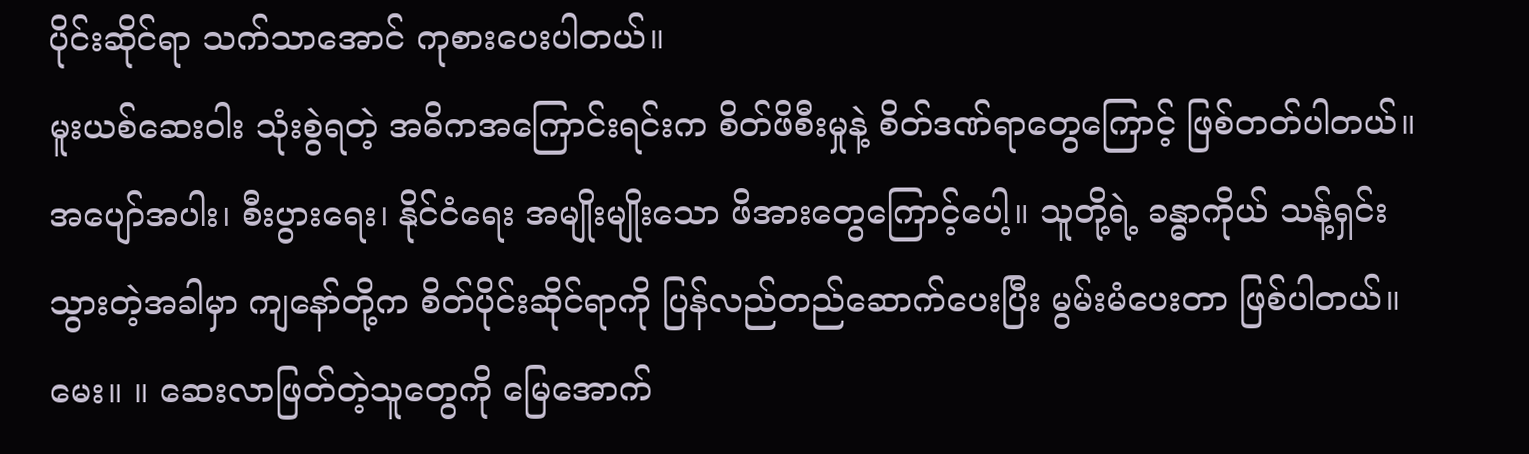ပိုင်းဆိုင်ရာ သက်သာအောင် ကုစားပေးပါတယ်။
မူးယစ်ဆေးဝါး သုံးစွဲရတဲ့ အဓိကအကြောင်းရင်းက စိတ်ဖိစီးမှုနဲ့ စိတ်ဒဏ်ရာတွေကြောင့် ဖြစ်တတ်ပါတယ်။
အပျော်အပါး၊ စီးပွားရေး၊ နိုင်ငံရေး အမျိုးမျိုးသော ဖိအားတွေကြောင့်ပေါ့။ သူတို့ရဲ့ ခန္ဓာကိုယ် သန့်ရှင်းသွားတဲ့အခါမှာ ကျနော်တို့က စိတ်ပိုင်းဆိုင်ရာကို ပြန်လည်တည်ဆောက်ပေးပြီး မွမ်းမံပေးတာ ဖြစ်ပါတယ်။
မေး။ ။ ဆေးလာဖြတ်တဲ့သူတွေကို မြေအောက်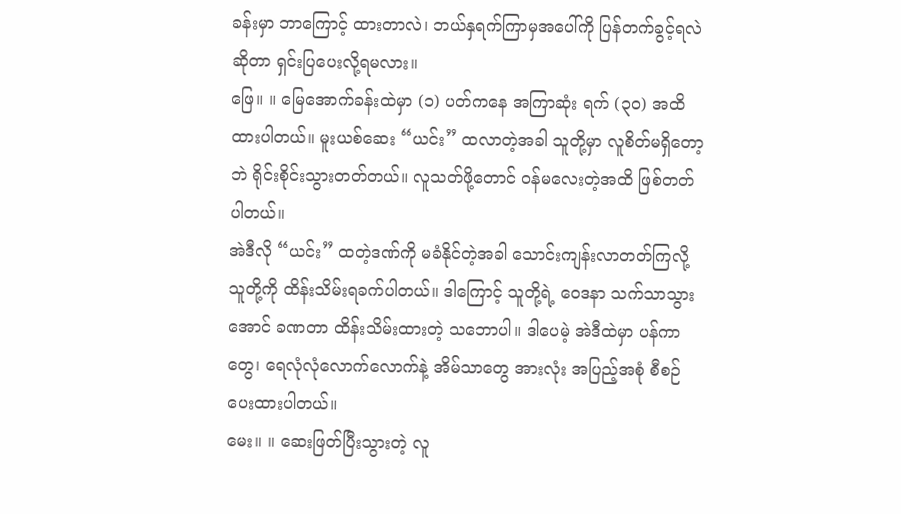ခန်းမှာ ဘာကြောင့် ထားတာလဲ၊ ဘယ်နှရက်ကြာမှအပေါ်ကို ပြန်တက်ခွင့်ရလဲဆိုတာ ရှင်းပြပေးလို့ရမလား။
ဖြေ။ ။ မြေအောက်ခန်းထဲမှာ (၁) ပတ်ကနေ အကြာဆုံး ရက် (၃၀) အထိ ထားပါတယ်။ မူးယစ်ဆေး “ယင်း” ထလာတဲ့အခါ သူတို့မှာ လူစိတ်မရှိတော့ဘဲ ရိုင်းစိုင်းသွားတတ်တယ်။ လူသတ်ဖို့တောင် ဝန်မလေးတဲ့အထိ ဖြစ်တတ်ပါတယ်။
အဲဒီလို “ယင်း” ထတဲ့ဒဏ်ကို မခံနိုင်တဲ့အခါ သောင်းကျန်းလာတတ်ကြလို့ သူတို့ကို ထိန်းသိမ်းရခက်ပါတယ်။ ဒါကြောင့် သူတို့ရဲ့ ဝေဒနာ သက်သာသွားအောင် ခဏတာ ထိန်းသိမ်းထားတဲ့ သဘောပါ။ ဒါပေမဲ့ အဲဒီထဲမှာ ပန်ကာတွေ၊ ရေလုံလုံလောက်လောက်နဲ့ အိမ်သာတွေ အားလုံး အပြည့်အစုံ စီစဉ်ပေးထားပါတယ်။
မေး။ ။ ဆေးဖြတ်ပြီးသွားတဲ့ လူ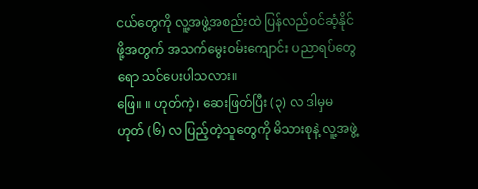ငယ်တွေကို လူ့အဖွဲ့အစည်းထဲ ပြန်လည်ဝင်ဆံ့နိုင်ဖို့အတွက် အသက်မွေးဝမ်းကျောင်း ပညာရပ်တွေရော သင်ပေးပါသလား။
ဖြေ။ ။ ဟုတ်ကဲ့၊ ဆေးဖြတ်ပြီး (၃) လ ဒါမှမဟုတ် (၆) လ ပြည့်တဲ့သူတွေကို မိသားစုနဲ့ လူ့အဖွဲ့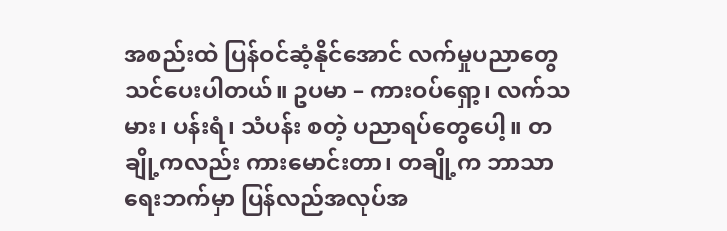အစည်းထဲ ပြန်ဝင်ဆံ့နိုင်အောင် လက်မှုပညာတွေ သင်ပေးပါတယ်။ ဥပမာ – ကားဝပ်ရှော့၊ လက်သမား၊ ပန်းရံ၊ သံပန်း စတဲ့ ပညာရပ်တွေပေါ့။ တချို့ကလည်း ကားမောင်းတာ၊ တချို့က ဘာသာရေးဘက်မှာ ပြန်လည်အလုပ်အ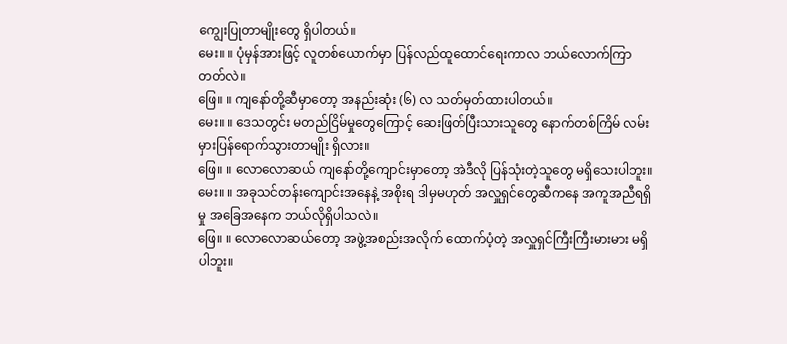ကျွေးပြုတာမျိုးတွေ ရှိပါတယ်။
မေး။ ။ ပုံမှန်အားဖြင့် လူတစ်ယောက်မှာ ပြန်လည်ထူထောင်ရေးကာလ ဘယ်လောက်ကြာတတ်လဲ။
ဖြေ။ ။ ကျနော်တို့ဆီမှာတော့ အနည်းဆုံး (၆) လ သတ်မှတ်ထားပါတယ်။
မေး။ ။ ဒေသတွင်း မတည်ငြိမ်မှုတွေကြောင့် ဆေးဖြတ်ပြီးသားသူတွေ နောက်တစ်ကြိမ် လမ်းမှားပြန်ရောက်သွားတာမျိုး ရှိလား။
ဖြေ။ ။ လောလောဆယ် ကျနော်တို့ကျောင်းမှာတော့ အဲဒီလို ပြန်သုံးတဲ့သူတွေ မရှိသေးပါဘူး။
မေး။ ။ အခုသင်တန်းကျောင်းအနေနဲ့ အစိုးရ ဒါမှမဟုတ် အလှူရှင်တွေဆီကနေ အကူအညီရရှိမှု အခြေအနေက ဘယ်လိုရှိပါသလဲ။
ဖြေ။ ။ လောလောဆယ်တော့ အဖွဲ့အစည်းအလိုက် ထောက်ပံ့တဲ့ အလှူရှင်ကြီးကြီးမားမား မရှိပါဘူး။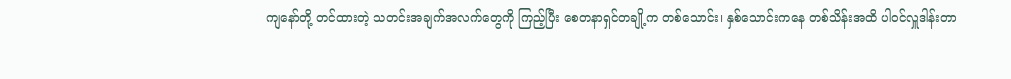ကျနော်တို့ တင်ထားတဲ့ သတင်းအချက်အလက်တွေကို ကြည့်ပြီး စေတနာရှင်တချို့က တစ်သောင်း၊ နှစ်သောင်းကနေ တစ်သိန်းအထိ ပါဝင်လှူဒါန်းတာ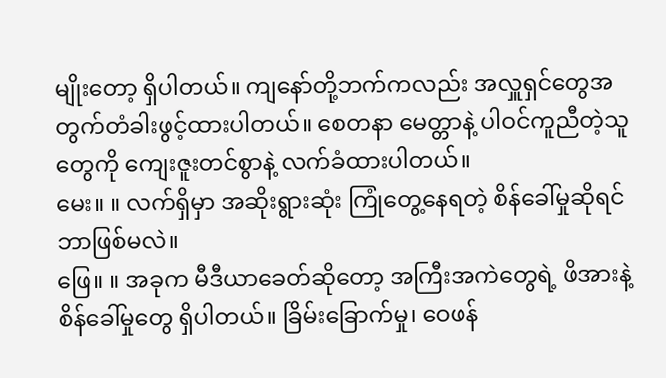မျိုးတော့ ရှိပါတယ်။ ကျနော်တို့ဘက်ကလည်း အလှူရှင်တွေအတွက်တံခါးဖွင့်ထားပါတယ်။ စေတနာ မေတ္တာနဲ့ ပါဝင်ကူညီတဲ့သူတွေကို ကျေးဇူးတင်စွာနဲ့ လက်ခံထားပါတယ်။
မေး။ ။ လက်ရှိမှာ အဆိုးရွားဆုံး ကြုံတွေ့နေရတဲ့ စိန်ခေါ်မှုဆိုရင် ဘာဖြစ်မလဲ။
ဖြေ။ ။ အခုက မီဒီယာခေတ်ဆိုတော့ အကြီးအကဲတွေရဲ့ ဖိအားနဲ့ စိန်ခေါ်မှုတွေ ရှိပါတယ်။ ခြိမ်းခြောက်မှု၊ ဝေဖန်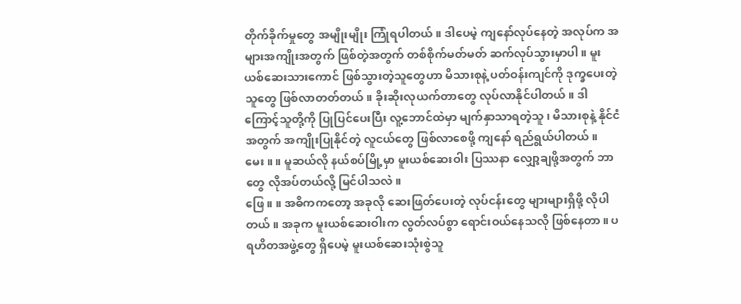တိုက်ခိုက်မှုတွေ အမျိုးမျိုး ကြုံရပါတယ်။ ဒါပေမဲ့ ကျနော်လုပ်နေတဲ့ အလုပ်က အများအကျိုးအတွက် ဖြစ်တဲ့အတွက် တစ်စိုက်မတ်မတ် ဆက်လုပ်သွားမှာပါ။ မူးယစ်ဆေးသားကောင် ဖြစ်သွားတဲ့သူတွေဟာ မိသားစုနဲ့ ပတ်ဝန်းကျင်ကို ဒုက္ခပေးတဲ့သူတွေ ဖြစ်လာတတ်တယ်။ ခိုးဆိုးလုယက်တာတွေ လုပ်လာနိုင်ပါတယ်။ ဒါကြောင့်သူတို့ကို ပြုပြင်ပေးပြီး လူ့ဘောင်ထဲမှာ မျက်နှာသာရတဲ့သူ၊ မိသားစုနဲ့ နိုင်ငံအတွက် အကျိုးပြုနိုင်တဲ့ လူငယ်တွေ ဖြစ်လာစေဖို့ ကျနော် ရည်ရွယ်ပါတယ်။
မေး။ ။ မူဆယ်လို နယ်စပ်မြို့မှာ မူးယစ်ဆေးဝါး ပြဿနာ လျှော့ချဖို့အတွက် ဘာတွေ လိုအပ်တယ်လို့ မြင်ပါသလဲ။
ဖြေ။ ။ အဓိကကတော့ အခုလို ဆေးဖြတ်ပေးတဲ့ လုပ်ငန်းတွေ များများရှိဖို့ လိုပါတယ်။ အခုက မူးယစ်ဆေးဝါးက လွတ်လပ်စွာ ရောင်းဝယ်နေသလို ဖြစ်နေတာ။ ပရဟိတအဖွဲ့တွေ ရှိပေမဲ့ မူးယစ်ဆေးသုံးစွဲသူ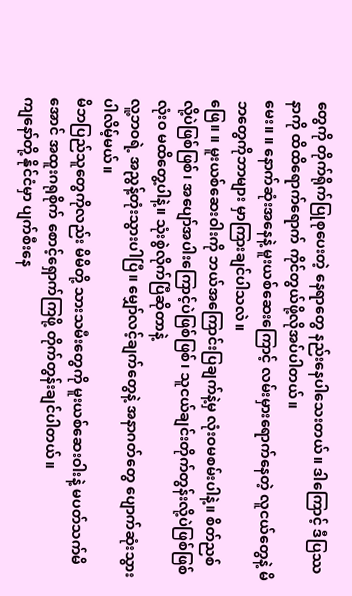တွေကို တိုက်ရိုက်ပြုစုပေးတဲ့ နေရာတွေ နည်းနေပါသေးတယ်။ ဒါကြောင့် ဒီပြဿနာကို ထိထိရောက်ရောက် ကိုင်တွယ်ဖို့လိုအပ်ပါတယ်။
မေး။ ။ နောက်ဆုံးအနေနဲ့ မူးယစ်ဆေးကြောင့် လမ်းမှားရောက်နေတဲ့ လူငယ်တွေနဲ့ မိဘတွေကိုဘာများ မှာကြားချင်ပါသလဲ။
ဖြေ။ ။ မူးယစ်ဆေးဝါးကို ဘယ်အကြောင်းပြချက်နဲ့မှ လုံးဝမစမ်းပါနဲ့။ စိတ်ညစ်လို့ပဲဖြစ်ဖြစ်၊ အပျော်အပါးကြောင့်ပဲဖြစ်ဖြစ်၊ သူငယ်ချင်းတိုက်တွန်းလို့ပဲဖြစ်ဖြစ် လုံးဝ မထိတွေ့ပါနဲ့။ သုံးစွဲလိုက်ပြီဆိုတာနဲ့
လူ့ဘဝရဲ့ အညွန့်တုံးသွားပါပြီ။ မျှော်လင့်ချက်တွေနဲ့ အနာဂတ်တွေ ပျောက်ဆုံးသွားပါလိမ့်မယ်။
မိဘပြည်သူတွေကိုလည်း မိမိတို့ သားသမီးတွေကို မူးယစ်ဆေးဝါးနဲ့ မပတ်သက်မိအောင် အထူးဂရုစိုက် စောင့်ရှောက်ကြဖို့ တိုက်တွန်းချင်ပါတယ်။
ကျနော်တို့ နိုင်ငံမှာ ပျက်စီးနေ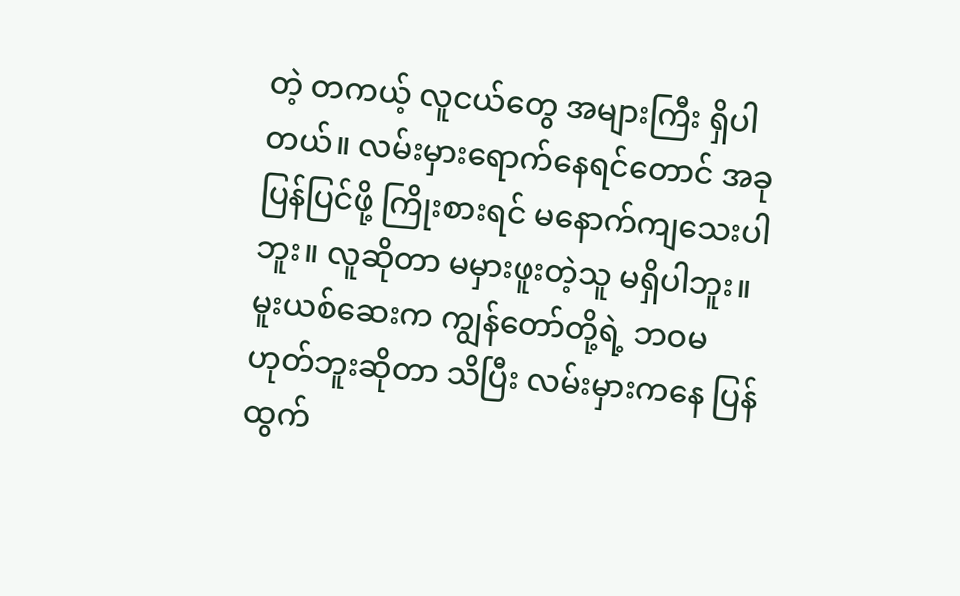တဲ့ တကယ့် လူငယ်တွေ အများကြီး ရှိပါတယ်။ လမ်းမှားရောက်နေရင်တောင် အခု ပြန်ပြင်ဖို့ ကြိုးစားရင် မနောက်ကျသေးပါဘူး။ လူဆိုတာ မမှားဖူးတဲ့သူ မရှိပါဘူး။ မူးယစ်ဆေးက ကျွန်တော်တို့ရဲ့ ဘဝမဟုတ်ဘူးဆိုတာ သိပြီး လမ်းမှားကနေ ပြန်ထွက်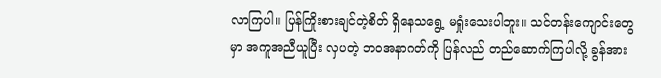လာကြပါ။ ပြန်ကြိုးစားချင်တဲ့စိတ် ရှိနေသရွေ့ မရှုံးသေးပါဘူး။ သင်တန်းကျောင်းတွေမှာ အကူအညီယူပြီး လှပတဲ့ ဘဝအနာဂတ်ကို ပြန်လည် တည်ဆောက်ကြပါလို့ ခွန်အား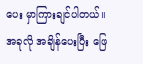ပေး မှာကြားချင်ပါတယ်။
အခုလို အချိန်ပေးပြီး ဖြေ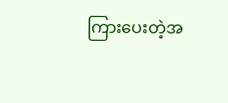ကြားပေးတဲ့အ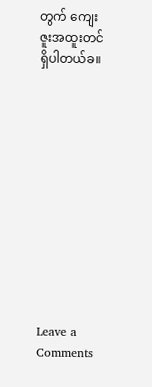တွက် ကျေးဇူးအထူးတင်ရှိပါတယ်ခ။












Leave a Comments